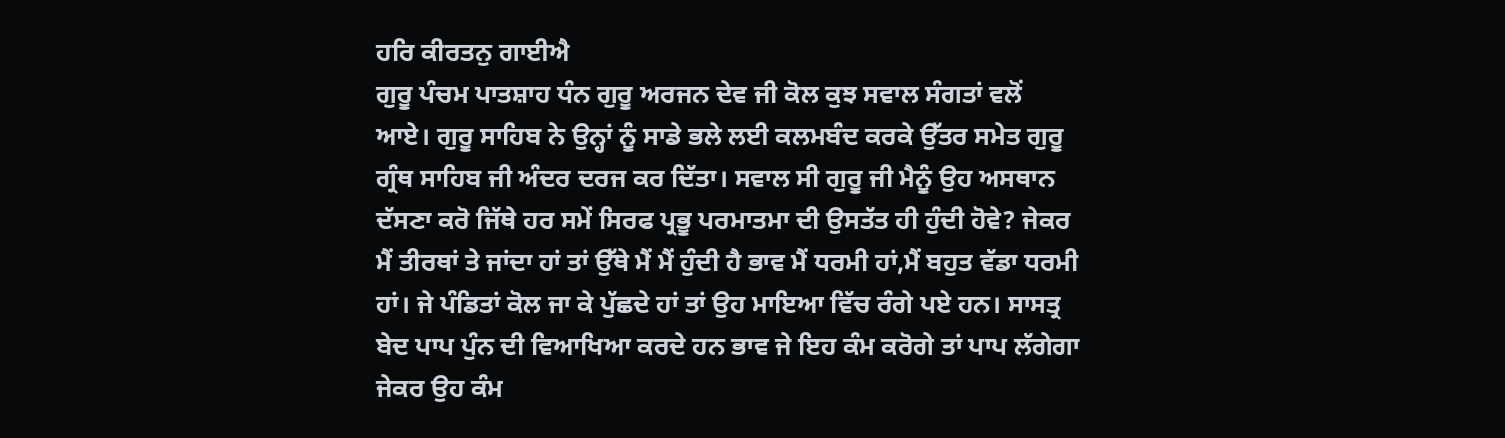ਹਰਿ ਕੀਰਤਨੁ ਗਾਈਐ
ਗੁਰੂ ਪੰਚਮ ਪਾਤਸ਼ਾਹ ਧੰਨ ਗੁਰੂ ਅਰਜਨ ਦੇਵ ਜੀ ਕੋਲ ਕੁਝ ਸਵਾਲ ਸੰਗਤਾਂ ਵਲੋਂ ਆਏ। ਗੁਰੂ ਸਾਹਿਬ ਨੇ ਉਨ੍ਹਾਂ ਨੂੰ ਸਾਡੇ ਭਲੇ ਲਈ ਕਲਮਬੰਦ ਕਰਕੇ ਉੱਤਰ ਸਮੇਤ ਗੁਰੂ ਗ੍ਰੰਥ ਸਾਹਿਬ ਜੀ ਅੰਦਰ ਦਰਜ ਕਰ ਦਿੱਤਾ। ਸਵਾਲ ਸੀ ਗੁਰੂ ਜੀ ਮੈਨੂੰ ਉਹ ਅਸਥਾਨ ਦੱਸਣਾ ਕਰੋ ਜਿੱਥੇ ਹਰ ਸਮੇਂ ਸਿਰਫ ਪ੍ਰਭੂ ਪਰਮਾਤਮਾ ਦੀ ਉਸਤੱਤ ਹੀ ਹੁੰਦੀ ਹੋਵੇ? ਜੇਕਰ ਮੈਂ ਤੀਰਥਾਂ ਤੇ ਜਾਂਦਾ ਹਾਂ ਤਾਂ ਉੱਥੇ ਮੈਂ ਮੈਂ ਹੁੰਦੀ ਹੈ ਭਾਵ ਮੈਂ ਧਰਮੀ ਹਾਂ,ਮੈਂ ਬਹੁਤ ਵੱਡਾ ਧਰਮੀ ਹਾਂ। ਜੇ ਪੰਡਿਤਾਂ ਕੋਲ ਜਾ ਕੇ ਪੁੱਛਦੇ ਹਾਂ ਤਾਂ ਉਹ ਮਾਇਆ ਵਿੱਚ ਰੰਗੇ ਪਏ ਹਨ। ਸਾਸਤ੍ਰ ਬੇਦ ਪਾਪ ਪੁੰਨ ਦੀ ਵਿਆਖਿਆ ਕਰਦੇ ਹਨ ਭਾਵ ਜੇ ਇਹ ਕੰਮ ਕਰੋਗੇ ਤਾਂ ਪਾਪ ਲੱਗੇਗਾ ਜੇਕਰ ਉਹ ਕੰਮ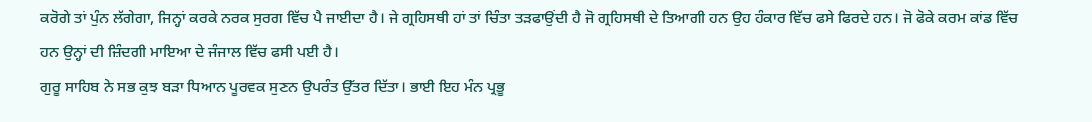ਕਰੋਗੇ ਤਾਂ ਪੁੰਨ ਲੱਗੇਗਾ, ਜਿਨ੍ਹਾਂ ਕਰਕੇ ਨਰਕ ਸੁਰਗ ਵਿੱਚ ਪੈ ਜਾਈਦਾ ਹੈ। ਜੇ ਗ੍ਰਹਿਸਥੀ ਹਾਂ ਤਾਂ ਚਿੰਤਾ ਤੜਫਾਉਂਦੀ ਹੈ ਜੋ ਗ੍ਰਹਿਸਥੀ ਦੇ ਤਿਆਗੀ ਹਨ ਉਹ ਹੰਕਾਰ ਵਿੱਚ ਫਸੇ ਫਿਰਦੇ ਹਨ। ਜੋ ਫੋਕੇ ਕਰਮ ਕਾਂਡ ਵਿੱਚ ਹਨ ਉਨ੍ਹਾਂ ਦੀ ਜ਼ਿੰਦਗੀ ਮਾਇਆ ਦੇ ਜੰਜਾਲ ਵਿੱਚ ਫਸੀ ਪਈ ਹੈ।
ਗੁਰੂ ਸਾਹਿਬ ਨੇ ਸਭ ਕੁਝ ਬੜਾ ਧਿਆਨ ਪੂਰਵਕ ਸੁਣਨ ਉਪਰੰਤ ਉੱਤਰ ਦਿੱਤਾ। ਭਾਈ ਇਹ ਮੰਨ ਪ੍ਰਭੂ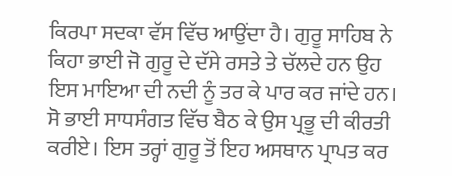ਕਿਰਪਾ ਸਦਕਾ ਵੱਸ ਵਿੱਚ ਆਉਂਦਾ ਹੈ। ਗੁਰੂ ਸਾਹਿਬ ਨੇ ਕਿਹਾ ਭਾਈ ਜੋ ਗੁਰੂ ਦੇ ਦੱਸੇ ਰਸਤੇ ਤੇ ਚੱਲਦੇ ਹਨ ਉਹ ਇਸ ਮਾਇਆ ਦੀ ਨਦੀ ਨੂੰ ਤਰ ਕੇ ਪਾਰ ਕਰ ਜਾਂਦੇ ਹਨ। ਸੋ ਭਾਈ ਸਾਧਸੰਗਤ ਵਿੱਚ ਬੈਠ ਕੇ ਉਸ ਪ੍ਰਭੂ ਦੀ ਕੀਰਤੀ ਕਰੀਏ। ਇਸ ਤਰ੍ਹਾਂ ਗੁਰੂ ਤੋਂ ਇਹ ਅਸਥਾਨ ਪ੍ਰਾਪਤ ਕਰ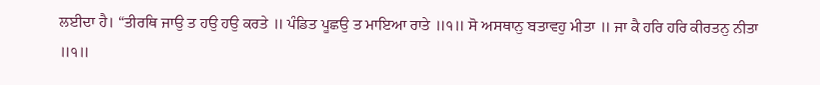ਲਈਦਾ ਹੈ। “ਤੀਰਥਿ ਜਾਉ ਤ ਹਉ ਹਉ ਕਰਤੇ ॥ ਪੰਡਿਤ ਪੂਛਉ ਤ ਮਾਇਆ ਰਾਤੇ ॥੧॥ ਸੋ ਅਸਥਾਨੁ ਬਤਾਵਹੁ ਮੀਤਾ ॥ ਜਾ ਕੈ ਹਰਿ ਹਰਿ ਕੀਰਤਨੁ ਨੀਤਾ
॥੧॥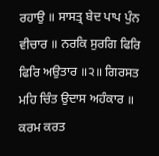ਰਹਾਉ ॥ ਸਾਸਤ੍ਰ ਬੇਦ ਪਾਪ ਪੁੰਨ ਵੀਚਾਰ ॥ ਨਰਕਿ ਸੁਰਗਿ ਫਿਰਿ ਫਿਰਿ ਅਉਤਾਰ ॥੨॥ ਗਿਰਸਤ ਮਹਿ ਚਿੰਤ ਉਦਾਸ ਅਹੰਕਾਰ ॥ ਕਰਮ ਕਰਤ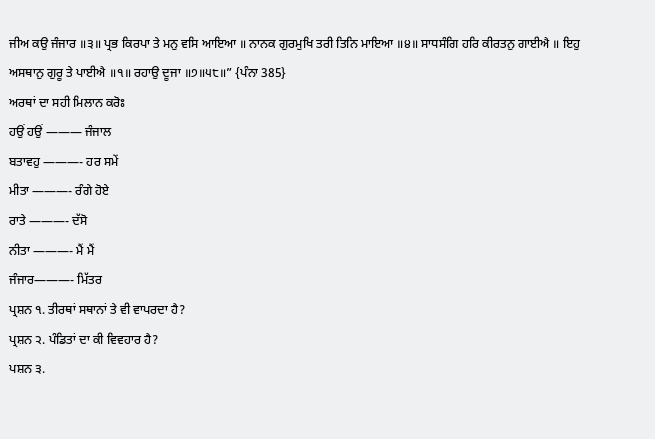ਜੀਅ ਕਉ ਜੰਜਾਰ ॥੩॥ ਪ੍ਰਭ ਕਿਰਪਾ ਤੇ ਮਨੁ ਵਸਿ ਆਇਆ ॥ ਨਾਨਕ ਗੁਰਮੁਖਿ ਤਰੀ ਤਿਨਿ ਮਾਇਆ ॥੪॥ ਸਾਧਸੰਗਿ ਹਰਿ ਕੀਰਤਨੁ ਗਾਈਐ ॥ ਇਹੁ ਅਸਥਾਨੁ ਗੁਰੂ ਤੇ ਪਾਈਐ ॥੧॥ ਰਹਾਉ ਦੂਜਾ ॥੭॥੫੮॥” {ਪੰਨਾ 385}
ਅਰਥਾਂ ਦਾ ਸਹੀ ਮਿਲਾਨ ਕਰੋਃ
ਹਉਂ ਹਉਂ ——— ਜੰਜਾਲ
ਬਤਾਵਹੁ ———- ਹਰ ਸਮੇਂ
ਮੀਤਾ ———- ਰੰਗੇ ਹੋਏ
ਰਾਤੇ ———- ਦੱਸੋ
ਨੀਤਾ ———- ਮੈਂ ਮੈਂ
ਜੰਜਾਰ———- ਮਿੱਤਰ
ਪ੍ਰਸ਼ਨ ੧. ਤੀਰਥਾਂ ਸਥਾਨਾਂ ਤੇ ਵੀ ਵਾਪਰਦਾ ਹੈ?
ਪ੍ਰਸ਼ਨ ੨. ਪੰਡਿਤਾਂ ਦਾ ਕੀ ਵਿਵਹਾਰ ਹੈ?
ਪਸ਼ਨ ੩.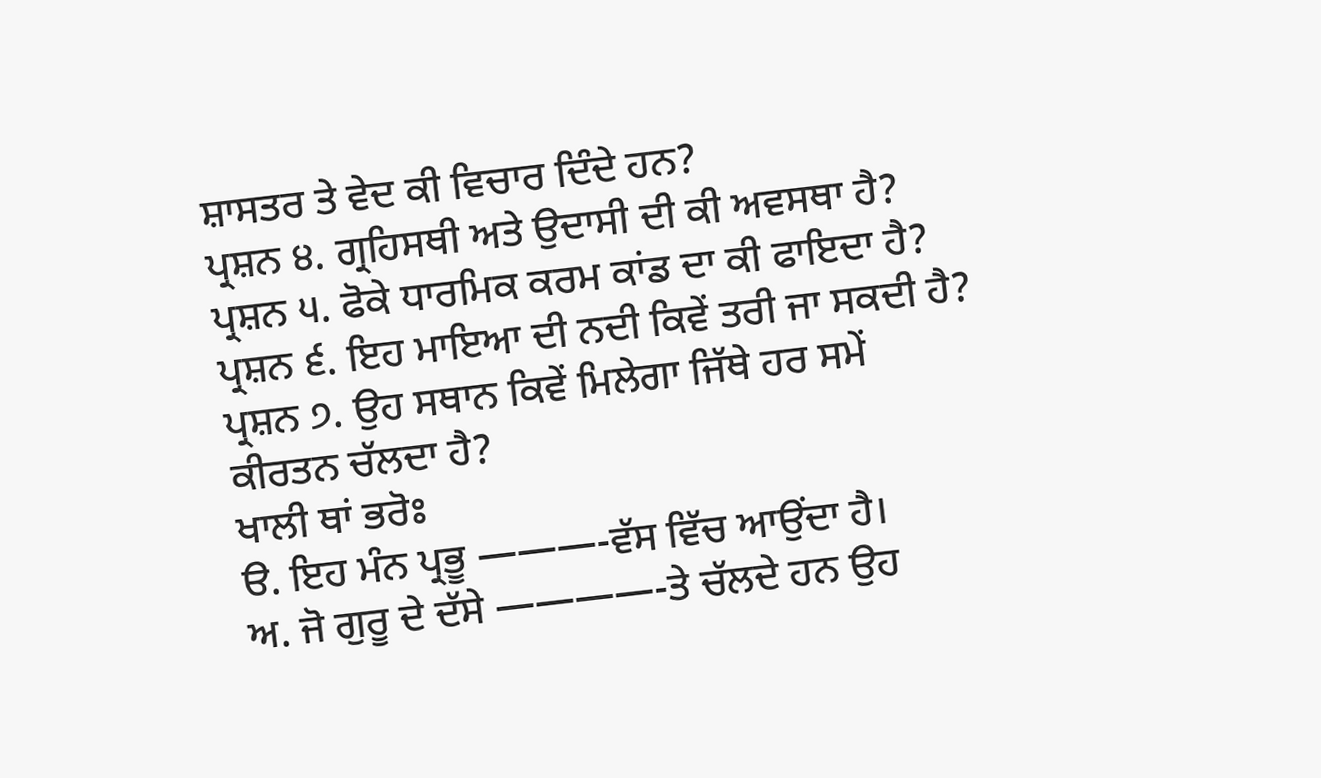ਸ਼ਾਸਤਰ ਤੇ ਵੇਦ ਕੀ ਵਿਚਾਰ ਦਿੰਦੇ ਹਨ?
ਪ੍ਰਸ਼ਨ ੪. ਗ੍ਰਹਿਸਥੀ ਅਤੇ ਉਦਾਸੀ ਦੀ ਕੀ ਅਵਸਥਾ ਹੈ?
ਪ੍ਰਸ਼ਨ ੫. ਫੋਕੇ ਧਾਰਮਿਕ ਕਰਮ ਕਾਂਡ ਦਾ ਕੀ ਫਾਇਦਾ ਹੈ?
ਪ੍ਰਸ਼ਨ ੬. ਇਹ ਮਾਇਆ ਦੀ ਨਦੀ ਕਿਵੇਂ ਤਰੀ ਜਾ ਸਕਦੀ ਹੈ?
ਪ੍ਰਸ਼ਨ ੭. ਉਹ ਸਥਾਨ ਕਿਵੇਂ ਮਿਲੇਗਾ ਜਿੱਥੇ ਹਰ ਸਮੇਂ ਕੀਰਤਨ ਚੱਲਦਾ ਹੈ?
ਖਾਲੀ ਥਾਂ ਭਰੋਃ
ੳ. ਇਹ ਮੰਨ ਪ੍ਰਭੂ ———-ਵੱਸ ਵਿੱਚ ਆਉਂਦਾ ਹੈ।
ਅ. ਜੋ ਗੁਰੂ ਦੇ ਦੱਸੇ ————-ਤੇ ਚੱਲਦੇ ਹਨ ਉਹ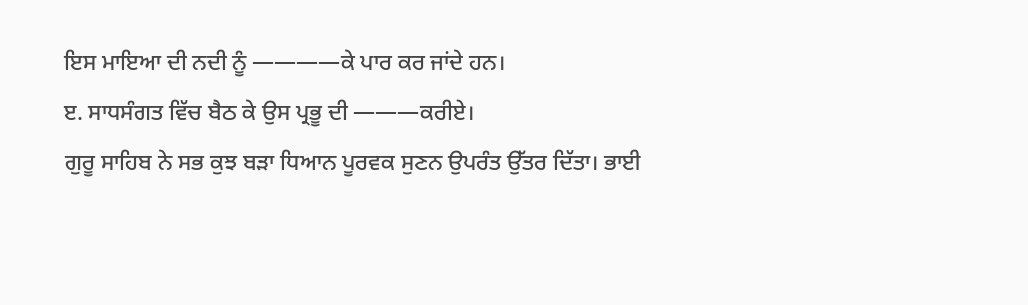ਇਸ ਮਾਇਆ ਦੀ ਨਦੀ ਨੂੰ ————ਕੇ ਪਾਰ ਕਰ ਜਾਂਦੇ ਹਨ।
ੲ. ਸਾਧਸੰਗਤ ਵਿੱਚ ਬੈਠ ਕੇ ਉਸ ਪ੍ਰਭੂ ਦੀ ———ਕਰੀਏ।
ਗੁਰੂ ਸਾਹਿਬ ਨੇ ਸਭ ਕੁਝ ਬੜਾ ਧਿਆਨ ਪੂਰਵਕ ਸੁਣਨ ਉਪਰੰਤ ਉੱਤਰ ਦਿੱਤਾ। ਭਾਈ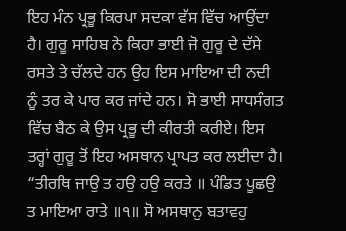ਇਹ ਮੰਨ ਪ੍ਰਭੂ ਕਿਰਪਾ ਸਦਕਾ ਵੱਸ ਵਿੱਚ ਆਉਂਦਾ ਹੈ। ਗੁਰੂ ਸਾਹਿਬ ਨੇ ਕਿਹਾ ਭਾਈ ਜੋ ਗੁਰੂ ਦੇ ਦੱਸੇ ਰਸਤੇ ਤੇ ਚੱਲਦੇ ਹਨ ਉਹ ਇਸ ਮਾਇਆ ਦੀ ਨਦੀ ਨੂੰ ਤਰ ਕੇ ਪਾਰ ਕਰ ਜਾਂਦੇ ਹਨ। ਸੋ ਭਾਈ ਸਾਧਸੰਗਤ ਵਿੱਚ ਬੈਠ ਕੇ ਉਸ ਪ੍ਰਭੂ ਦੀ ਕੀਰਤੀ ਕਰੀਏ। ਇਸ ਤਰ੍ਹਾਂ ਗੁਰੂ ਤੋਂ ਇਹ ਅਸਥਾਨ ਪ੍ਰਾਪਤ ਕਰ ਲਈਦਾ ਹੈ। “ਤੀਰਥਿ ਜਾਉ ਤ ਹਉ ਹਉ ਕਰਤੇ ॥ ਪੰਡਿਤ ਪੂਛਉ ਤ ਮਾਇਆ ਰਾਤੇ ॥੧॥ ਸੋ ਅਸਥਾਨੁ ਬਤਾਵਹੁ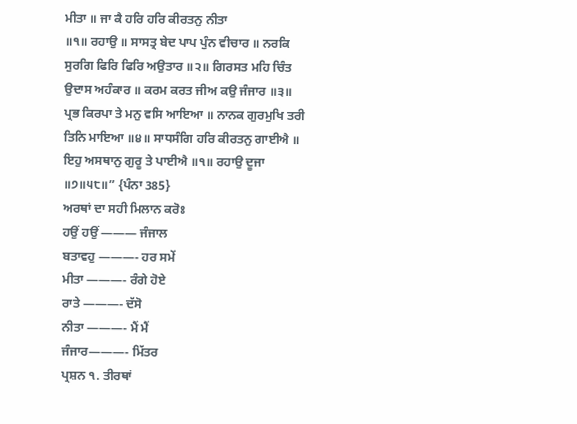ਮੀਤਾ ॥ ਜਾ ਕੈ ਹਰਿ ਹਰਿ ਕੀਰਤਨੁ ਨੀਤਾ
॥੧॥ ਰਹਾਉ ॥ ਸਾਸਤ੍ਰ ਬੇਦ ਪਾਪ ਪੁੰਨ ਵੀਚਾਰ ॥ ਨਰਕਿ ਸੁਰਗਿ ਫਿਰਿ ਫਿਰਿ ਅਉਤਾਰ ॥੨॥ ਗਿਰਸਤ ਮਹਿ ਚਿੰਤ ਉਦਾਸ ਅਹੰਕਾਰ ॥ ਕਰਮ ਕਰਤ ਜੀਅ ਕਉ ਜੰਜਾਰ ॥੩॥ ਪ੍ਰਭ ਕਿਰਪਾ ਤੇ ਮਨੁ ਵਸਿ ਆਇਆ ॥ ਨਾਨਕ ਗੁਰਮੁਖਿ ਤਰੀ ਤਿਨਿ ਮਾਇਆ ॥੪॥ ਸਾਧਸੰਗਿ ਹਰਿ ਕੀਰਤਨੁ ਗਾਈਐ ॥ ਇਹੁ ਅਸਥਾਨੁ ਗੁਰੂ ਤੇ ਪਾਈਐ ॥੧॥ ਰਹਾਉ ਦੂਜਾ ॥੭॥੫੮॥” {ਪੰਨਾ 385}
ਅਰਥਾਂ ਦਾ ਸਹੀ ਮਿਲਾਨ ਕਰੋਃ
ਹਉਂ ਹਉਂ ——— ਜੰਜਾਲ
ਬਤਾਵਹੁ ———- ਹਰ ਸਮੇਂ
ਮੀਤਾ ———- ਰੰਗੇ ਹੋਏ
ਰਾਤੇ ———- ਦੱਸੋ
ਨੀਤਾ ———- ਮੈਂ ਮੈਂ
ਜੰਜਾਰ———- ਮਿੱਤਰ
ਪ੍ਰਸ਼ਨ ੧. ਤੀਰਥਾਂ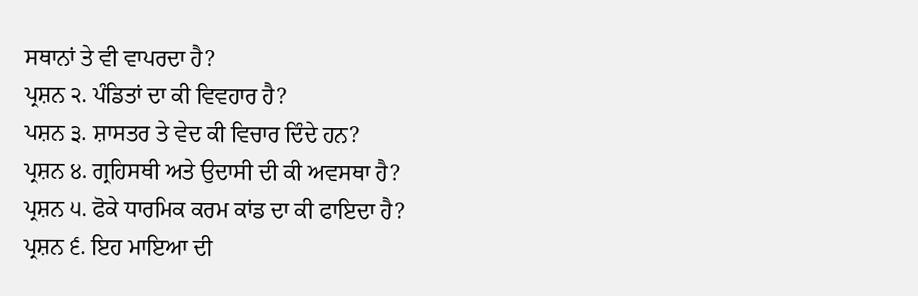ਸਥਾਨਾਂ ਤੇ ਵੀ ਵਾਪਰਦਾ ਹੈ?
ਪ੍ਰਸ਼ਨ ੨. ਪੰਡਿਤਾਂ ਦਾ ਕੀ ਵਿਵਹਾਰ ਹੈ?
ਪਸ਼ਨ ੩. ਸ਼ਾਸਤਰ ਤੇ ਵੇਦ ਕੀ ਵਿਚਾਰ ਦਿੰਦੇ ਹਨ?
ਪ੍ਰਸ਼ਨ ੪. ਗ੍ਰਹਿਸਥੀ ਅਤੇ ਉਦਾਸੀ ਦੀ ਕੀ ਅਵਸਥਾ ਹੈ?
ਪ੍ਰਸ਼ਨ ੫. ਫੋਕੇ ਧਾਰਮਿਕ ਕਰਮ ਕਾਂਡ ਦਾ ਕੀ ਫਾਇਦਾ ਹੈ?
ਪ੍ਰਸ਼ਨ ੬. ਇਹ ਮਾਇਆ ਦੀ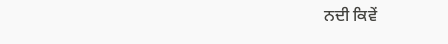ਨਦੀ ਕਿਵੇਂ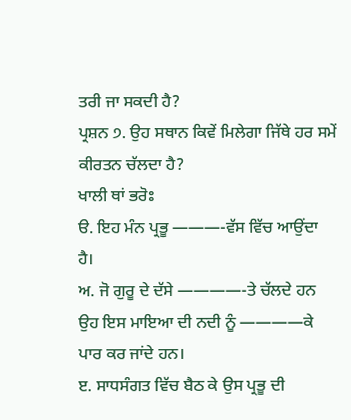ਤਰੀ ਜਾ ਸਕਦੀ ਹੈ?
ਪ੍ਰਸ਼ਨ ੭. ਉਹ ਸਥਾਨ ਕਿਵੇਂ ਮਿਲੇਗਾ ਜਿੱਥੇ ਹਰ ਸਮੇਂ ਕੀਰਤਨ ਚੱਲਦਾ ਹੈ?
ਖਾਲੀ ਥਾਂ ਭਰੋਃ
ੳ. ਇਹ ਮੰਨ ਪ੍ਰਭੂ ———-ਵੱਸ ਵਿੱਚ ਆਉਂਦਾ ਹੈ।
ਅ. ਜੋ ਗੁਰੂ ਦੇ ਦੱਸੇ ————-ਤੇ ਚੱਲਦੇ ਹਨ ਉਹ ਇਸ ਮਾਇਆ ਦੀ ਨਦੀ ਨੂੰ ————ਕੇ ਪਾਰ ਕਰ ਜਾਂਦੇ ਹਨ।
ੲ. ਸਾਧਸੰਗਤ ਵਿੱਚ ਬੈਠ ਕੇ ਉਸ ਪ੍ਰਭੂ ਦੀ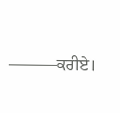———ਕਰੀਏ।